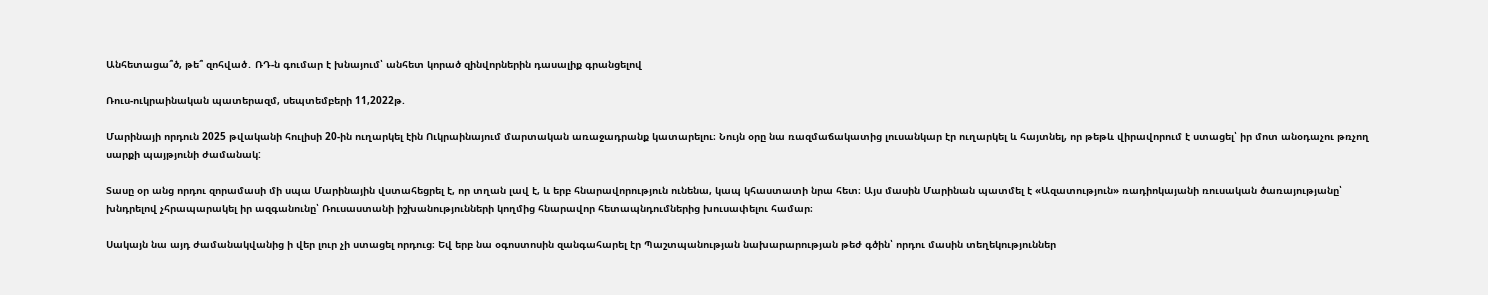Անհետացա՞ծ, թե՞ զոհված․ ՌԴ-ն գումար է խնայում՝ անհետ կորած զինվորներին դասալիք գրանցելով

Ռուս-ուկրաինական պատերազմ, սեպտեմբերի 11,2022թ.

Մարինայի որդուն 2025 թվականի հուլիսի 20-ին ուղարկել էին Ուկրաինայում մարտական առաջադրանք կատարելու։ Նույն օրը նա ռազմաճակատից լուսանկար էր ուղարկել և հայտնել, որ թեթև վիրավորում է ստացել՝ իր մոտ անօդաչու թռչող սարքի պայթյունի ժամանակ:

Տասը օր անց որդու զորամասի մի սպա Մարինային վստահեցրել է, որ տղան լավ է, և երբ հնարավորություն ունենա, կապ կհաստատի նրա հետ։ Այս մասին Մարինան պատմել է «Ազատություն» ռադիոկայանի ռուսական ծառայությանը՝ խնդրելով չհրապարակել իր ազգանունը՝ Ռուսաստանի իշխանությունների կողմից հնարավոր հետապնդումներից խուսափելու համար։

Սակայն նա այդ ժամանակվանից ի վեր լուր չի ստացել որդուց։ Եվ երբ նա օգոստոսին զանգահարել էր Պաշտպանության նախարարության թեժ գծին՝ որդու մասին տեղեկություններ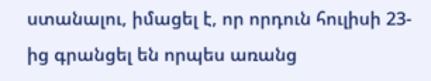ստանալու, իմացել է, որ որդուն հուլիսի 23-ից գրանցել են որպես առանց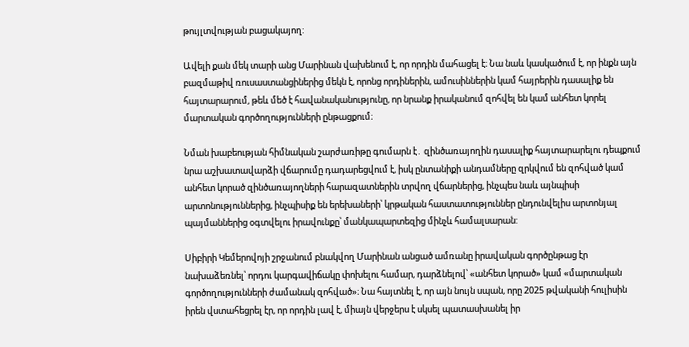թույլտվության բացակայող:

Ավելի քան մեկ տարի անց Մարինան վախենում է, որ որդին մահացել է։ Նա նաև կասկածում է, որ ինքն այն բազմաթիվ ռուսաստանցիներից մեկն է, որոնց որդիներին, ամուսիններին կամ հայրերին դասալիք են հայտարարում, թեև մեծ է հավանականությունը, որ նրանք իրականում զոհվել են կամ անհետ կորել մարտական գործողությունների ընթացքում։

Նման խաբեության հիմնական շարժառիթը գումարն է․ զինծառայողին դասալիք հայտարարելու դեպքում նրա աշխատավարձի վճարումը դադարեցվում է, իսկ ընտանիքի անդամները զրկվում են զոհված կամ անհետ կորած զինծառայողների հարազատներին տրվող վճարներից, ինչպես նաև այնպիսի արտոնություններից, ինչպիսիք են երեխաների՝ կրթական հաստատություններ ընդունվելիս արտոնյալ պայմաններից օգտվելու իրավունքը՝ մանկապարտեզից մինչև համալսարան:

Սիբիրի Կեմերովոյի շրջանում բնակվող Մարինան անցած ամռանը իրավական գործընթաց էր նախաձեռնել՝ որդու կարգավիճակը փոխելու համար, դարձնելով՝ «անհետ կորած» կամ «մարտական գործողությունների ժամանակ զոհված»։ Նա հայտնել է, որ այն նույն սպան, որը 2025 թվականի հուլիսին իրեն վստահեցրել էր, որ որդին լավ է, միայն վերջերս է սկսել պատասխանել իր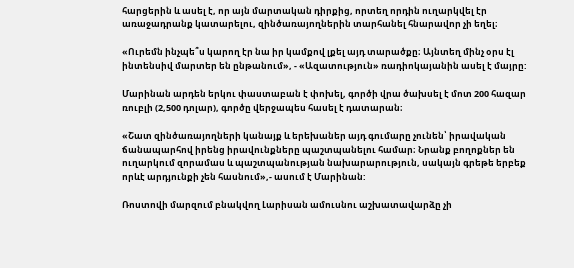հարցերին և ասել է, որ այն մարտական դիրքից, որտեղ որդին ուղարկվել էր առաջադրանք կատարելու, զինծառայողներին տարհանել հնարավոր չի եղել։

«Ուրեմն ինչպե՞ս կարող էր նա իր կամքով լքել այդ տարածքը։ Այնտեղ մինչ օրս էլ ինտենսիվ մարտեր են ընթանում», - «Ազատություն» ռադիոկայանին ասել է մայրը:

Մարինան արդեն երկու փաստաբան է փոխել, գործի վրա ծախսել է մոտ 200 հազար ռուբլի (2,500 դոլար), գործը վերջապես հասել է դատարան։

«Շատ զինծառայողների կանայք և երեխաներ այդ գումարը չունեն՝ իրավական ճանապարհով իրենց իրավունքները պաշտպանելու համար։ Նրանք բողոքներ են ուղարկում զորամաս և պաշտպանության նախարարություն, սակայն գրեթե երբեք որևէ արդյունքի չեն հասնում»,- ասում է Մարինան:

Ռոստովի մարզում բնակվող Լարիսան ամուսնու աշխատավարձը չի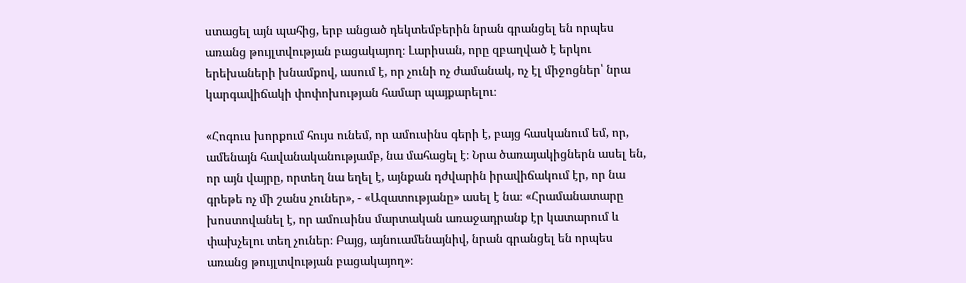ստացել այն պահից, երբ անցած դեկտեմբերին նրան գրանցել են որպես առանց թույլտվության բացակայող։ Լարիսան, որը զբաղված է երկու երեխաների խնամքով, ասում է, որ չունի ոչ ժամանակ, ոչ էլ միջոցներ՝ նրա կարգավիճակի փոփոխության համար պայքարելու։

«Հոգուս խորքում հույս ունեմ, որ ամուսինս գերի է, բայց հասկանում եմ, որ, ամենայն հավանականությամբ, նա մահացել է։ Նրա ծառայակիցներն ասել են, որ այն վայրը, որտեղ նա եղել է, այնքան դժվարին իրավիճակում էր, որ նա գրեթե ոչ մի շանս չուներ», - «Ազատությանը» ասել է նա։ «Հրամանատարը խոստովանել է, որ ամուսինս մարտական առաջադրանք էր կատարում և փախչելու տեղ չուներ։ Բայց, այնուամենայնիվ, նրան գրանցել են որպես առանց թույլտվության բացակայող»։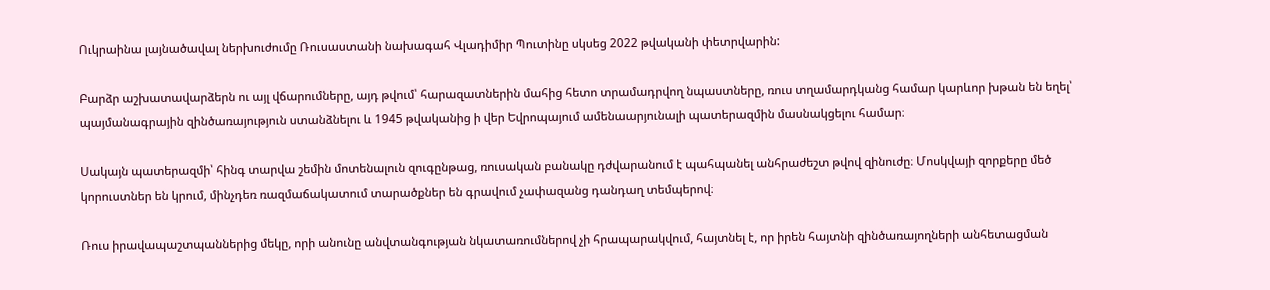Ուկրաինա լայնածավալ ներխուժումը Ռուսաստանի նախագահ Վլադիմիր Պուտինը սկսեց 2022 թվականի փետրվարին:

Բարձր աշխատավարձերն ու այլ վճարումները, այդ թվում՝ հարազատներին մահից հետո տրամադրվող նպաստները, ռուս տղամարդկանց համար կարևոր խթան են եղել՝ պայմանագրային զինծառայություն ստանձնելու և 1945 թվականից ի վեր Եվրոպայում ամենաարյունալի պատերազմին մասնակցելու համար։

Սակայն պատերազմի՝ հինգ տարվա շեմին մոտենալուն զուգընթաց, ռուսական բանակը դժվարանում է պահպանել անհրաժեշտ թվով զինուժը։ Մոսկվայի զորքերը մեծ կորուստներ են կրում, մինչդեռ ռազմաճակատում տարածքներ են գրավում չափազանց դանդաղ տեմպերով։

Ռուս իրավապաշտպաններից մեկը, որի անունը անվտանգության նկատառումներով չի հրապարակվում, հայտնել է, որ իրեն հայտնի զինծառայողների անհետացման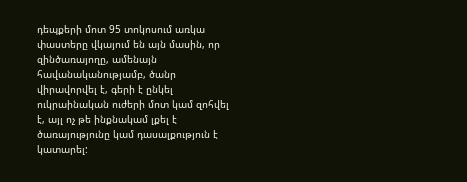դեպքերի մոտ 95 տոկոսում առկա փաստերը վկայում են այն մասին, որ զինծառայողը, ամենայն հավանականությամբ, ծանր վիրավորվել է, գերի է ընկել ուկրաինական ուժերի մոտ կամ զոհվել է, այլ ոչ թե ինքնակամ լքել է ծառայությունը կամ դասալքություն է կատարել: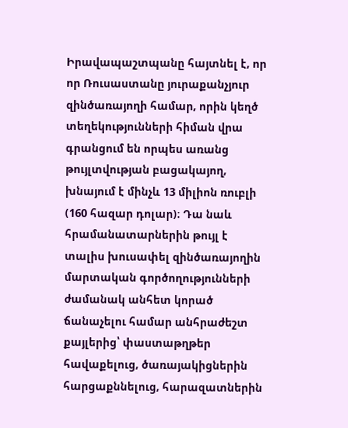Իրավապաշտպանը հայտնել է, որ որ Ռուսաստանը յուրաքանչյուր զինծառայողի համար, որին կեղծ տեղեկությունների հիման վրա գրանցում են որպես առանց թույլտվության բացակայող, խնայում է մինչև 13 միլիոն ռուբլի (160 հազար դոլար)։ Դա նաև հրամանատարներին թույլ է տալիս խուսափել զինծառայողին մարտական գործողությունների ժամանակ անհետ կորած ճանաչելու համար անհրաժեշտ քայլերից՝ փաստաթղթեր հավաքելուց, ծառայակիցներին հարցաքննելուց, հարազատներին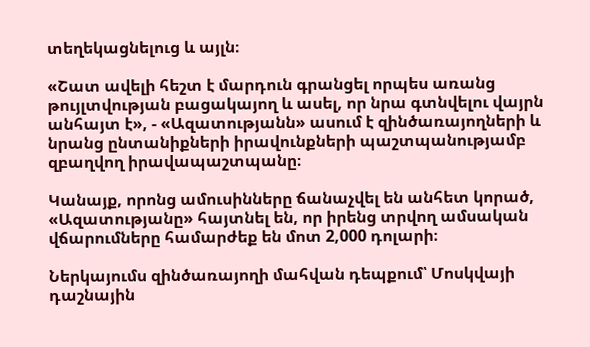տեղեկացնելուց և այլն։

«Շատ ավելի հեշտ է մարդուն գրանցել որպես առանց թույլտվության բացակայող և ասել, որ նրա գտնվելու վայրն անհայտ է», - «Ազատությանն» ասում է զինծառայողների և նրանց ընտանիքների իրավունքների պաշտպանությամբ զբաղվող իրավապաշտպանը։

Կանայք, որոնց ամուսինները ճանաչվել են անհետ կորած, «Ազատությանը» հայտնել են, որ իրենց տրվող ամսական վճարումները համարժեք են մոտ 2,000 դոլարի։

Ներկայումս զինծառայողի մահվան դեպքում՝ Մոսկվայի դաշնային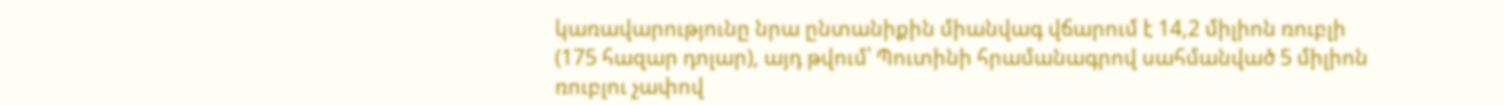կառավարությունը նրա ընտանիքին միանվագ վճարում է 14,2 միլիոն ռուբլի (175 հազար դոլար), այդ թվում՝ Պուտինի հրամանագրով սահմանված 5 միլիոն ռուբլու չափով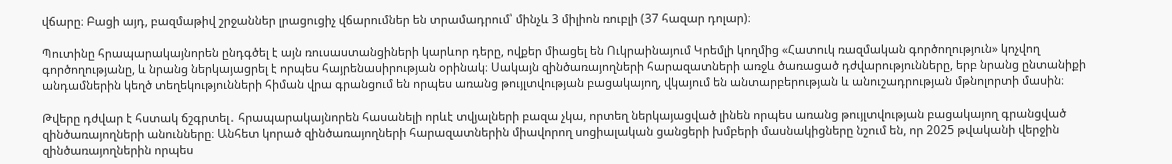վճարը։ Բացի այդ, բազմաթիվ շրջաններ լրացուցիչ վճարումներ են տրամադրում՝ մինչև 3 միլիոն ռուբլի (37 հազար դոլար)։

Պուտինը հրապարակայնորեն ընդգծել է այն ռուսաստանցիների կարևոր դերը, ովքեր միացել են Ուկրաինայում Կրեմլի կողմից «Հատուկ ռազմական գործողություն» կոչվող գործողությանը, և նրանց ներկայացրել է որպես հայրենասիրության օրինակ։ Սակայն զինծառայողների հարազատների առջև ծառացած դժվարությունները, երբ նրանց ընտանիքի անդամներին կեղծ տեղեկությունների հիման վրա գրանցում են որպես առանց թույլտվության բացակայող, վկայում են անտարբերության և անուշադրության մթնոլորտի մասին։

Թվերը դժվար է հստակ ճշգրտել․ հրապարակայնորեն հասանելի որևէ տվյալների բազա չկա, որտեղ ներկայացված լինեն որպես առանց թույլտվության բացակայող գրանցված զինծառայողների անունները։ Անհետ կորած զինծառայողների հարազատներին միավորող սոցիալական ցանցերի խմբերի մասնակիցները նշում են, որ 2025 թվականի վերջին զինծառայողներին որպես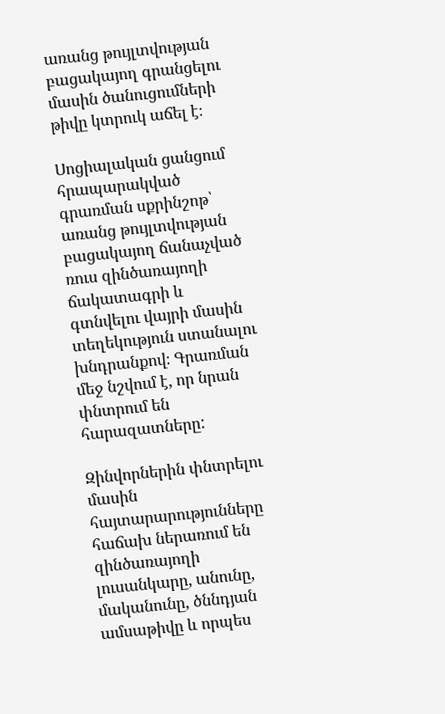առանց թույլտվության բացակայող գրանցելու մասին ծանուցումների թիվը կտրուկ աճել է։

Սոցիալական ցանցում հրապարակված գրառման սքրինշոթ՝ առանց թույլտվության բացակայող ճանաչված ռուս զինծառայողի ճակատագրի և գտնվելու վայրի մասին տեղեկություն ստանալու խնդրանքով։ Գրառման մեջ նշվում է, որ նրան փնտրում են հարազատները:

Զինվորներին փնտրելու մասին հայտարարությունները հաճախ ներառում են զինծառայողի լուսանկարը, անունը, մականունը, ծննդյան ամսաթիվը և որպես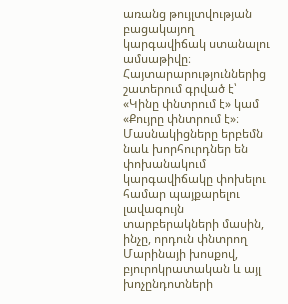առանց թույլտվության բացակայող կարգավիճակ ստանալու ամսաթիվը։ Հայտարարություններից շատերում գրված է՝ «Կինը փնտրում է» կամ «Քույրը փնտրում է»։ Մասնակիցները երբեմն նաև խորհուրդներ են փոխանակում կարգավիճակը փոխելու համար պայքարելու լավագույն տարբերակների մասին, ինչը, որդուն փնտրող Մարինայի խոսքով, բյուրոկրատական և այլ խոչընդոտների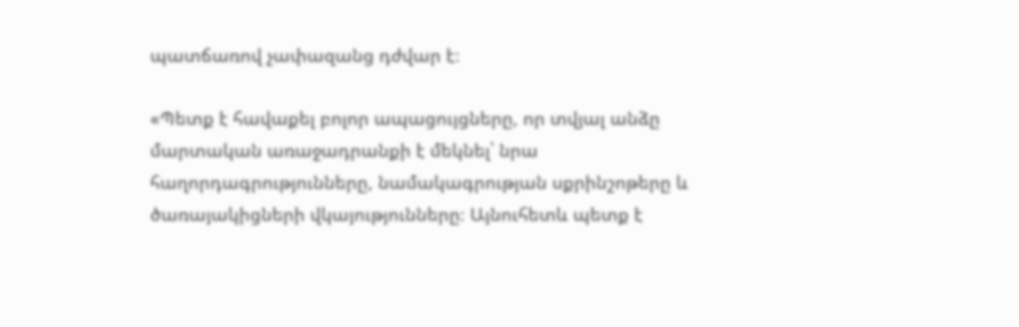պատճառով չափազանց դժվար է։

«Պետք է հավաքել բոլոր ապացույցները, որ տվյալ անձը մարտական առաջադրանքի է մեկնել՝ նրա հաղորդագրությունները, նամակագրության սքրինշոթերը և ծառայակիցների վկայությունները։ Այնուհետև պետք է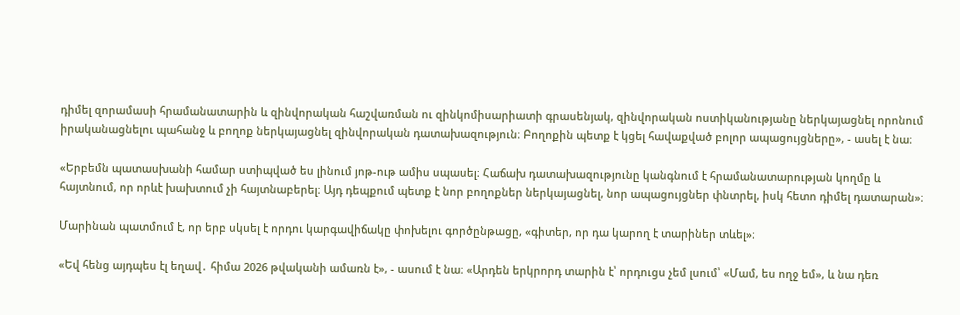դիմել զորամասի հրամանատարին և զինվորական հաշվառման ու զինկոմիսարիատի գրասենյակ, զինվորական ոստիկանությանը ներկայացնել որոնում իրականացնելու պահանջ և բողոք ներկայացնել զինվորական դատախազություն։ Բողոքին պետք է կցել հավաքված բոլոր ապացույցները», - ասել է նա։

«Երբեմն պատասխանի համար ստիպված ես լինում յոթ-ութ ամիս սպասել։ Հաճախ դատախազությունը կանգնում է հրամանատարության կողմը և հայտնում, որ որևէ խախտում չի հայտնաբերել։ Այդ դեպքում պետք է նոր բողոքներ ներկայացնել, նոր ապացույցներ փնտրել, իսկ հետո դիմել դատարան»։

Մարինան պատմում է, որ երբ սկսել է որդու կարգավիճակը փոխելու գործընթացը, «գիտեր, որ դա կարող է տարիներ տևել»։

«Եվ հենց այդպես էլ եղավ․ հիմա 2026 թվականի ամառն է», - ասում է նա։ «Արդեն երկրորդ տարին է՝ որդուցս չեմ լսում՝ «Մամ, ես ողջ եմ», և նա դեռ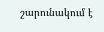շարունակում է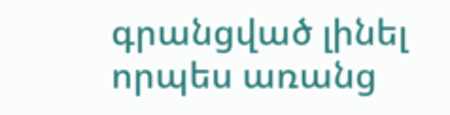գրանցված լինել որպես առանց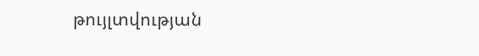թույլտվության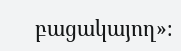բացակայող»։